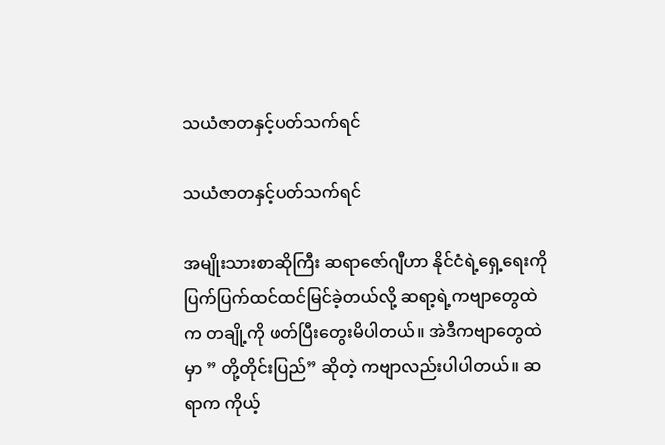သယံဇာတနှင့်ပတ်သက်ရင်

သယံဇာတနှင့်ပတ်သက်ရင်

အမျိုးသားစာဆိုကြီး ဆရာဇော်ဂျီဟာ နိုင်ငံရဲ့ရှေ့ရေးကို ပြက်ပြက်ထင်ထင်မြင်ခဲ့တယ်လို့ ဆရာ့ရဲ့ကဗျာတွေထဲက တချို့ကို ဖတ်ပြီးတွေးမိပါတယ်။ အဲဒီကဗျာတွေထဲမှာ ” တို့တိုင်းပြည်” ဆိုတဲ့ ကဗျာလည်းပါပါတယ်။ ဆရာက ကိုယ့်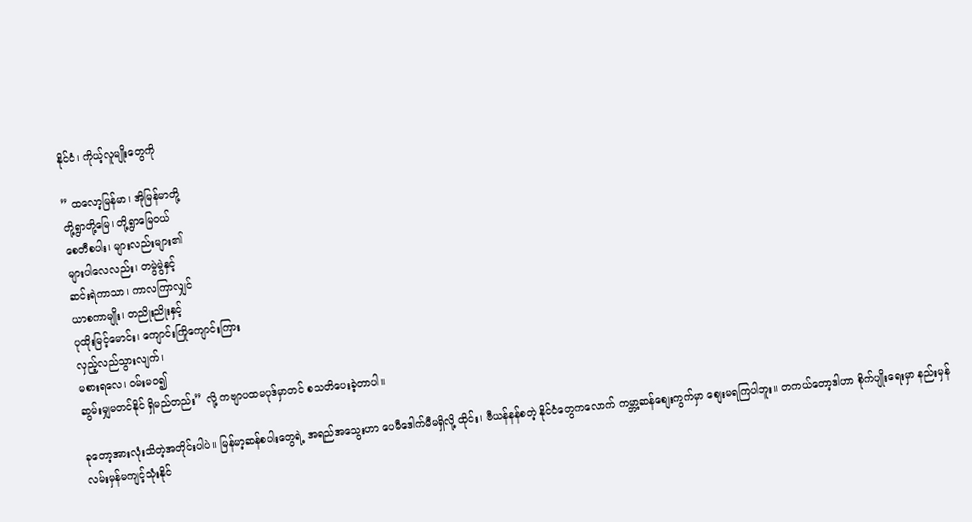နိုင်ငံ၊ ကိုယ့်လူမျိုးတွေကို

” ထလော့မြန်မာ၊ အိုမြန်မာတို့
တို့ရွာတို့မြေ၊ တို့ရွာမြေဝယ်
စေတီစပါး၊ များလည်းများ၏
များပါလေလည်း၊ တမွဲမွဲနှင့်
ဆင်းရဲကာသာ၊ ကာလကြာလျှင်
ယာစကာမျိုး၊ တညိုးညိုးနှင့်
ပုထိုးမြင့်မောင်း၊ ကျောင်းကြိုကျောင်းကြား
လှည့်လည်သွားလျက်၊
မစားရလေ၊ ဝမ်းမဝ၍
ဆွမ်းမျှမတင်နိုင် ရှိမည်တည်း” လို့ ကဗျာပထမပုဒ်မှာတင် စသတိပေးခဲ့တာပါ။

ခုတော့အားလုံးသိတဲ့အတိုင်းပါပဲ။ မြန်မာ့ဆန်စပါးတွေရဲ့ အရည်အသွေးဟာ ပေမီဒေါက်မီမရှိလို့ ထိုင်း၊ ဗီယန်နန်စတဲ့ နိုင်ငံတွေကလောက် ကမ္ဘာ့ဆန်စျေးကွက်မှာ စျေးမရကြပါဘူး။ တကယ်တော့ဒါဟာ စိုက်ပျိုးရေးမှာ နည်းမှန်လမ်းမှန်မကျင့်သုံးနိုင်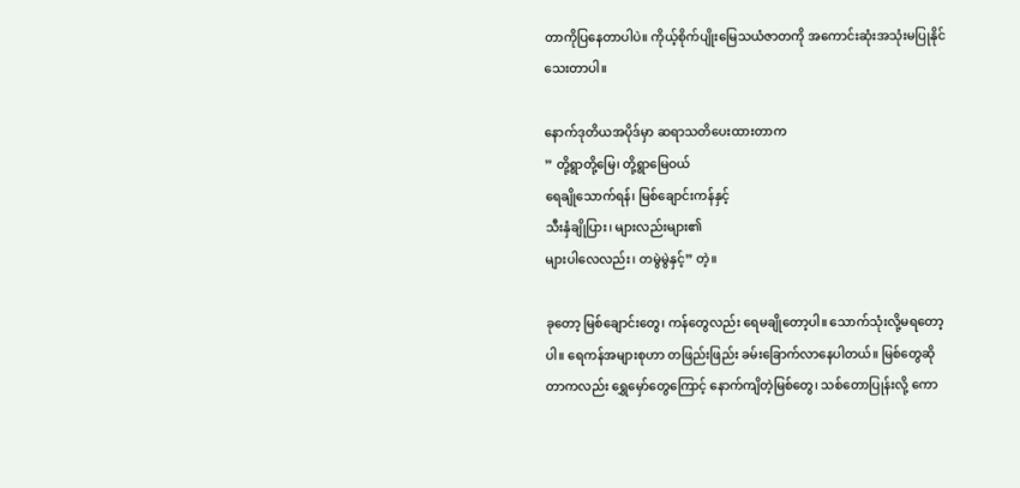တာကိုပြနေတာပါပဲ။ ကိုယ့်စိုက်ပျိုးမြေသယံဇာတကို အကောင်းဆုံးအသုံးမပြုနိုင်သေးတာပါ။

နောက်ဒုတိယအပိုဒ်မှာ ဆရာသတိပေးထားတာက
” တို့ရွာတို့မြေ၊ တို့ရွာမြေဝယ်
ရေချိုသောက်ရန်၊ မြစ်ချောင်းကန်နှင့်
သီးနှံချိုပြား၊ များလည်းများ၏
များပါလေလည်း၊ တမွဲမွဲနှင့်” တဲ့။

ခုတော့ မြစ်ချောင်းတွေ၊ ကန်တွေလည်း ရေမချိုတော့ပါ။ သောက်သုံးလို့မရတော့ပါ။ ရေကန်အများစုဟာ တဖြည်းဖြည်း ခမ်းခြောက်လာနေပါတယ်။ မြစ်တွေဆိုတာကလည်း ရွှေမှော်တွေကြောင့် နောက်ကျိတဲ့မြစ်တွေ၊ သစ်တောပြုန်းလို့ ကော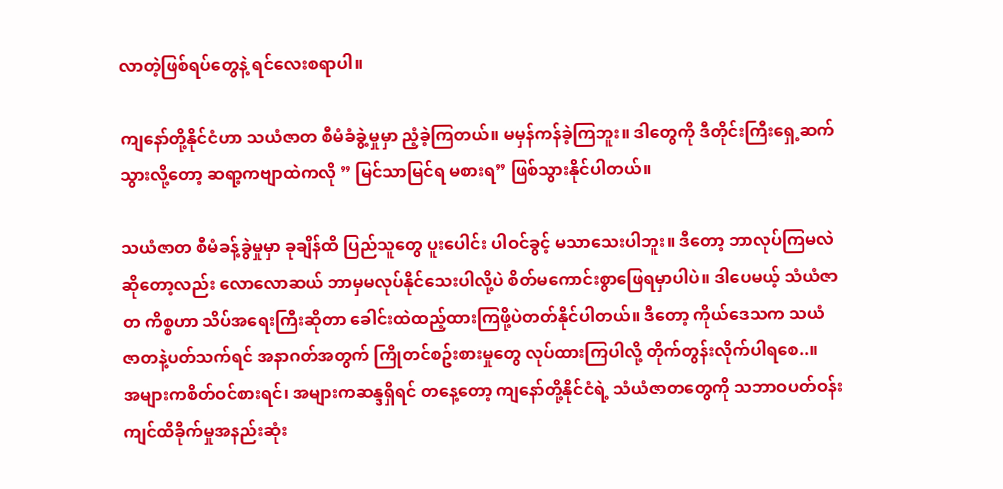လာတဲ့ဖြစ်ရပ်တွေနဲ့ ရင်လေးစရာပါ။

ကျနော်တို့နိုင်ငံဟာ သယံဇာတ စီမံခံခွဲ့မှုမှာ ညံ့ခဲ့ကြတယ်။ မမှန်ကန်ခဲ့ကြဘူး။ ဒါတွေကို ဒီတိုင်းကြီးရှေ့ဆက်သွားလို့တော့ ဆရာ့ကဗျာထဲကလို ” မြင်သာမြင်ရ မစားရ” ဖြစ်သွားနိုင်ပါတယ်။

သယံဇာတ စီမံခန့်ခွဲမှုမှာ ခုချိန်ထိ ပြည်သူတွေ ပူးပေါင်း ပါဝင်ခွင့် မသာသေးပါဘူး။ ဒီတော့ ဘာလုပ်ကြမလဲဆိုတော့လည်း လောလောဆယ် ဘာမှမလုပ်နိုင်သေးပါလို့ပဲ စိတ်မကောင်းစွာဖြေရမှာပါပဲ။ ဒါပေမယ့် သံယံဇာတ ကိစ္စဟာ သိပ်အရေးကြီးဆိုတာ ခေါင်းထဲထည့်ထားကြဖို့ပဲတတ်နိုင်ပါတယ်။ ဒီတော့ ကိုယ်ဒေသက သယံဇာတနဲ့ပတ်သက်ရင် အနာဂတ်အတွက် ကြိုတင်စဥ်းစားမှုတွေ လုပ်ထားကြပါလို့ တိုက်တွန်းလိုက်ပါရစေ..။
အများကစိတ်ဝင်စားရင်၊ အများကဆန္ဒရှိရင် တနေ့တော့ ကျနော်တို့နိုင်ငံရဲ့ သံယံဇာတတွေကို သဘာဝပတ်ဝန်းကျင်ထိခိုက်မှုအနည်းဆုံး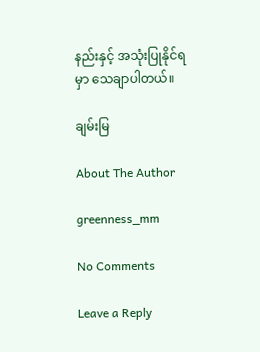နည်းနှင့် အသုံးပြုနိုင်ရမှာ သေချာပါတယ်။

ချမ်းမြ

About The Author

greenness_mm

No Comments

Leave a Reply